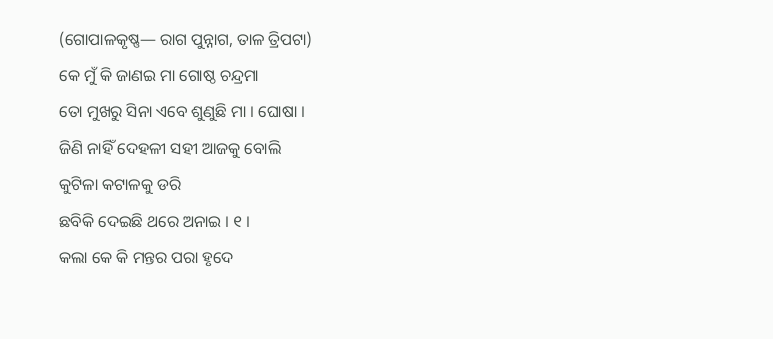(ଗୋପାଳକୃଷ୍ଣ— ରାଗ ପୁନ୍ନାଗ, ତାଳ ତ୍ରିପଟା)
କେ ମୁଁ କି ଜାଣଇ ମା ଗୋଷ୍ଠ ଚନ୍ଦ୍ରମା
ତୋ ମୁଖରୁ ସିନା ଏବେ ଶୁଣୁଛି ମା । ଘୋଷା ।
ଜିଣି ନାହିଁ ଦେହଳୀ ସହୀ ଆଜକୁ ବୋଲି
କୁଟିଳା କଟାଳକୁ ଡରି
ଛବିକି ଦେଇଛି ଥରେ ଅନାଇ । ୧ ।
କଲା କେ କି ମନ୍ତର ପରା ହୃଦେ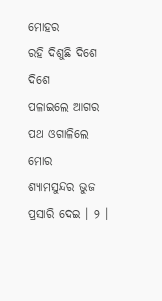ମୋହର
ରହି ଦିଶୁଛି ଦିଶେ ଦିଶେ
ପଳାଇଲେ ଆଗର ପଥ ଓଗାଳିଲେ ମୋର
ଶ୍ୟାମସୁନ୍ଦର ଭୁଜ ପ୍ରସାରି ଦେଇ । ୨ ।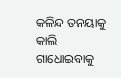କଳିନ୍ଦ ତନୟାକୁ କାଲି ଗାଧୋଇବାକୁ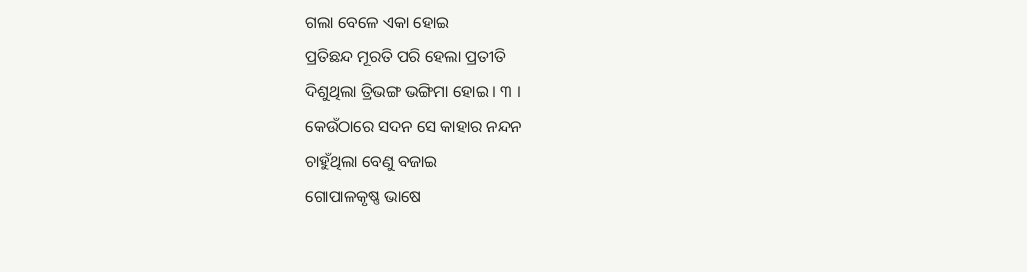ଗଲା ବେଳେ ଏକା ହୋଇ
ପ୍ରତିଛନ୍ଦ ମୂରତି ପରି ହେଲା ପ୍ରତୀତି
ଦିଶୁଥିଲା ତ୍ରିଭଙ୍ଗ ଭଙ୍ଗିମା ହୋଇ । ୩ ।
କେଉଁଠାରେ ସଦନ ସେ କାହାର ନନ୍ଦନ
ଚାହୁଁଥିଲା ବେଣୁ ବଜାଇ
ଗୋପାଳକୃଷ୍ଣ ଭାଷେ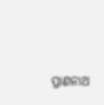ପ୍ରାଣନାଥ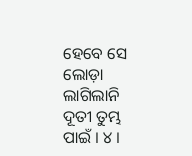ହେବେ ସେ
ଲୋଡ଼ା ଲାଗିଲାନି ଦୂତୀ ତୁମ୍ଭ ପାଇଁ । ୪ ।